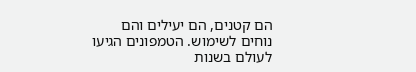הם קטנים, הם יעילים והם נוחים לשימוש. הטמפונים הגיעו לעולם בשנות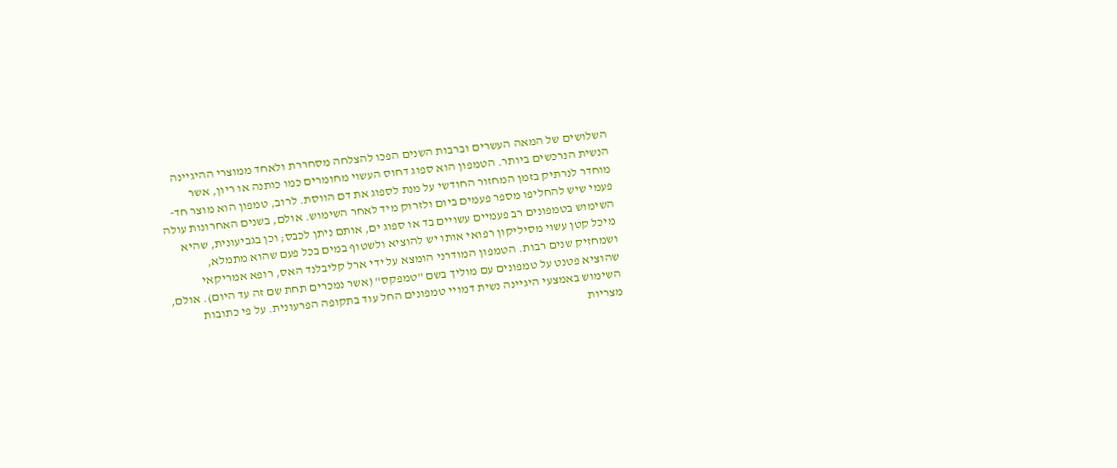השלושים של המאה העשרים וברבות השנים הפכו להצלחה מסחררת ולאחד ממוצרי ההיגיינה הנשית הנרכשים ביותר. הטמפון הוא ספוג דחוס העשוי מחומרים כמו כותנה או ריון, אשר מוחדר לנרתיק בזמן המחזור החודשי על מנת לספוג את דם הווסת. לרוב, טמפון הוא מוצר חד-פעמי שיש להחליפו מספר פעמים ביום ולזרוק מיד לאחר השימוש. אולם, בשנים האחרונות עולה השימוש בטמפונים רב פעמיים עשויים בד או ספוג ים, אותם ניתן לכבס; וכן בגביעונית, שהיא מיכל קטן עשוי מסיליקון רפואי אותו יש להוציא ולשטוף במים בכל פעם שהוא מתמלא, ושמחזיק שנים רבות. הטמפון המודרני הומצא על ידי ארל קליבלנד האס, רופא אמריקאי שהוציא פטנט על טמפונים עם מוליך בשם "טמפקס" (אשר נמכרים תחת שם זה עד היום). אולם, השימוש באמצעי היגיינה נשית דמויי טמפונים החל עוד בתקופה הפרעונית. על פי כתובות מצריות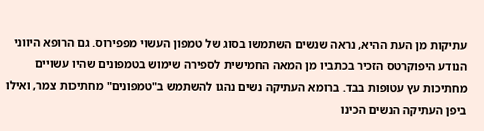עתיקות מן העת ההיא, נראה שנשים השתמשו בסוג של טמפון העשוי מפפירוס. גם הרופא היווני הנודע היפוקרטס הזכיר בכתביו מן המאה החמישית לספירה שימוש בטמפונים שהיו עשויים מחתיכות עץ עטופות בבד. ברומא העתיקה נשים נהגו להשתמש ב"טמפונים" מחתיכות צמר, ואילו ביפן העתיקה הנשים הכינו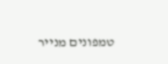טמפונים מנייר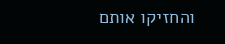והחזיקו אותם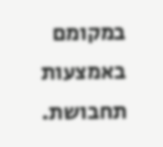במקומם באמצעות תחבושת.